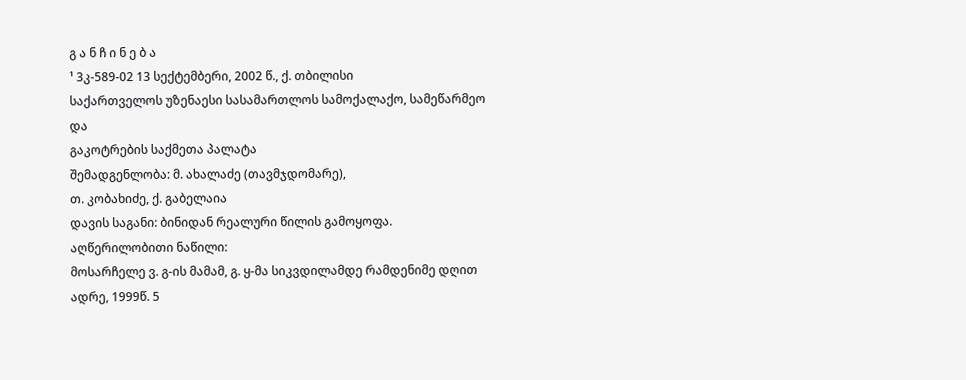გ ა ნ ჩ ი ნ ე ბ ა
¹ 3კ-589-02 13 სექტემბერი, 2002 წ., ქ. თბილისი
საქართველოს უზენაესი სასამართლოს სამოქალაქო, სამეწარმეო და
გაკოტრების საქმეთა პალატა
შემადგენლობა: მ. ახალაძე (თავმჯდომარე),
თ. კობახიძე, ქ. გაბელაია
დავის საგანი: ბინიდან რეალური წილის გამოყოფა.
აღწერილობითი ნაწილი:
მოსარჩელე ვ. გ-ის მამამ, გ. ყ-მა სიკვდილამდე რამდენიმე დღით ადრე, 1999წ. 5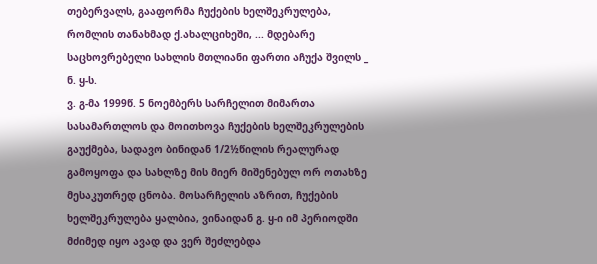თებერვალს, გააფორმა ჩუქების ხელშეკრულება, რომლის თანახმად ქ.ახალციხეში, ... მდებარე საცხოვრებელი სახლის მთლიანი ფართი აჩუქა შვილს _ ნ. ყ-ს.
ვ. გ-მა 1999წ. 5 ნოემბერს სარჩელით მიმართა სასამართლოს და მოითხოვა ჩუქების ხელშეკრულების გაუქმება, სადავო ბინიდან 1/2½წილის რეალურად გამოყოფა და სახლზე მის მიერ მიშენებულ ორ ოთახზე მესაკუთრედ ცნობა. მოსარჩელის აზრით, ჩუქების ხელშეკრულება ყალბია, ვინაიდან გ. ყ-ი იმ პერიოდში მძიმედ იყო ავად და ვერ შეძლებდა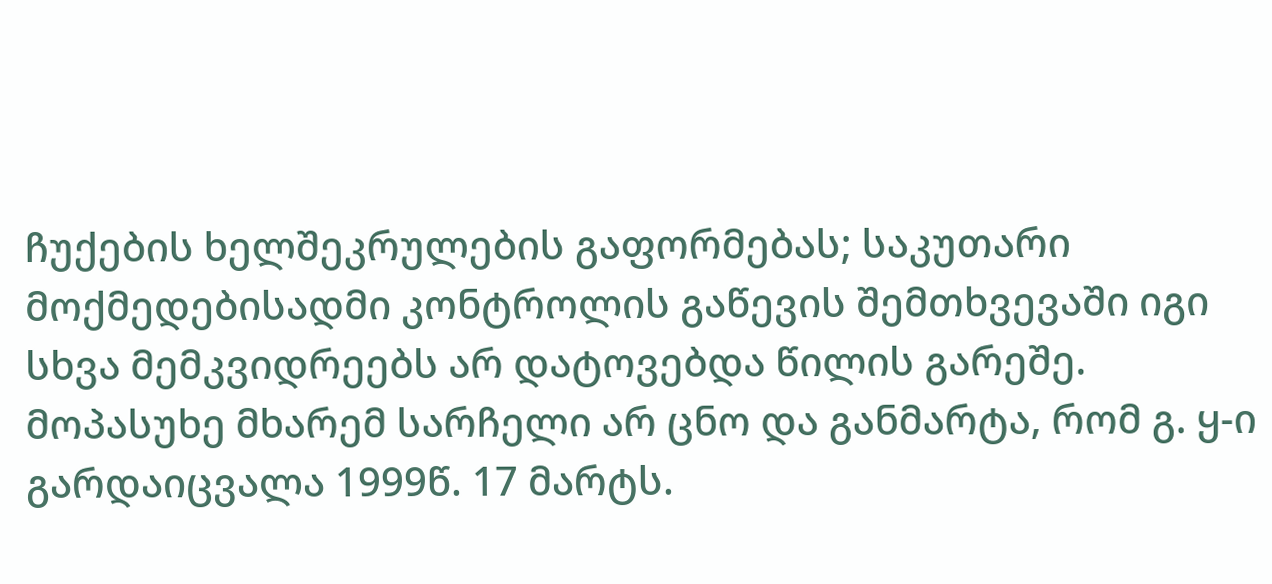ჩუქების ხელშეკრულების გაფორმებას; საკუთარი მოქმედებისადმი კონტროლის გაწევის შემთხვევაში იგი სხვა მემკვიდრეებს არ დატოვებდა წილის გარეშე.
მოპასუხე მხარემ სარჩელი არ ცნო და განმარტა, რომ გ. ყ-ი გარდაიცვალა 1999წ. 17 მარტს.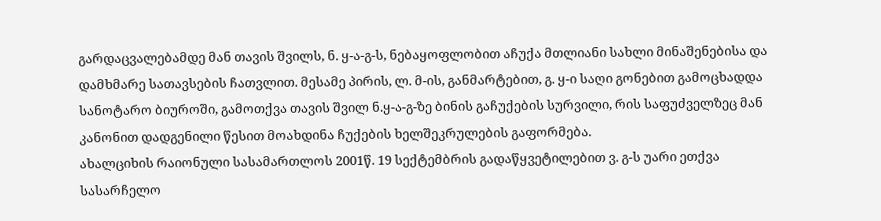გარდაცვალებამდე მან თავის შვილს, ნ. ყ-ა-გ-ს, ნებაყოფლობით აჩუქა მთლიანი სახლი მინაშენებისა და დამხმარე სათავსების ჩათვლით. მესამე პირის, ლ. მ-ის, განმარტებით, გ. ყ-ი საღი გონებით გამოცხადდა სანოტარო ბიუროში, გამოთქვა თავის შვილ ნ.ყ-ა-გ-ზე ბინის გაჩუქების სურვილი, რის საფუძველზეც მან კანონით დადგენილი წესით მოახდინა ჩუქების ხელშეკრულების გაფორმება.
ახალციხის რაიონული სასამართლოს 2001წ. 19 სექტემბრის გადაწყვეტილებით ვ. გ-ს უარი ეთქვა სასარჩელო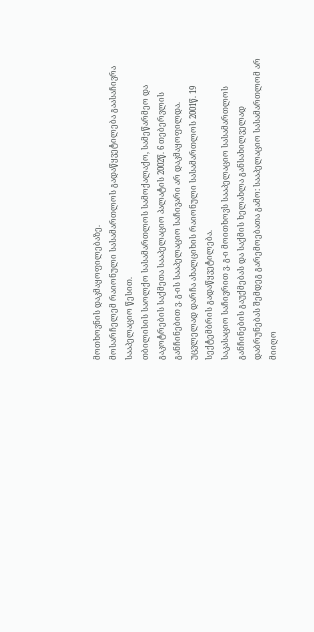მოთხოვნის დაკმაყოფილებაზე.
მოსარჩელემ რაიონული სასამართლოს გადაწყვეტილება გაასაჩივრა სააპელაციო წესით.
თბილისის საოლქო სასამართლოს სამოქალაქო, სამეწარმეო და გაკოტრების საქმეთა სააპელაციო პალატის 2002წ. 6 თებერვლის განჩინებით ვ. გ-ის სააპელაციო საჩივარი არ დაკმაყოფილდა. უცვლელად დარჩა ახალციხის რაიონული სასამართლოს 2001წ. 19 სექტემბრის გადაწყვეტილება.
საკასაციო საჩივრით ვ. გ-ი მოითხოვს სააპელაციო სასამართლოს განჩინების გაუქმებას და საქმის ხელახლა განსახილველად დაბრუნებას შემდეგ გარემოებათა გამო: სააპელაციო სასამართლომ არ მიიღო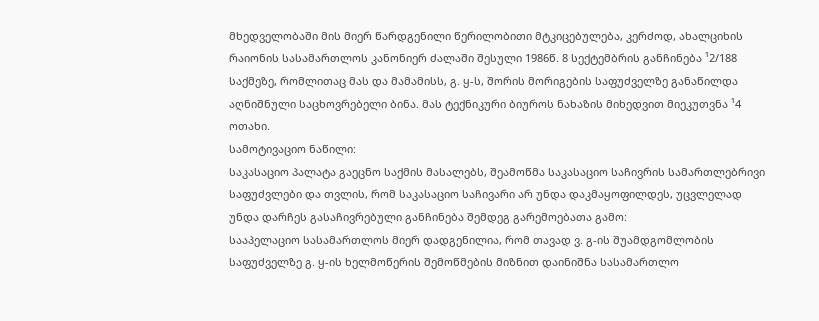მხედველობაში მის მიერ წარდგენილი წერილობითი მტკიცებულება, კერძოდ, ახალციხის რაიონის სასამართლოს კანონიერ ძალაში შესული 1986წ. 8 სექტემბრის განჩინება ¹2/188 საქმეზე, რომლითაც მას და მამამისს, გ. ყ-ს, შორის მორიგების საფუძველზე განაწილდა აღნიშნული საცხოვრებელი ბინა. მას ტექნიკური ბიუროს ნახაზის მიხედვით მიეკუთვნა ¹4 ოთახი.
სამოტივაციო ნაწილი:
საკასაციო პალატა გაეცნო საქმის მასალებს, შეამოწმა საკასაციო საჩივრის სამართლებრივი საფუძვლები და თვლის, რომ საკასაციო საჩივარი არ უნდა დაკმაყოფილდეს, უცვლელად უნდა დარჩეს გასაჩივრებული განჩინება შემდეგ გარემოებათა გამო:
სააპელაციო სასამართლოს მიერ დადგენილია, რომ თავად ვ. გ-ის შუამდგომლობის საფუძველზე გ. ყ-ის ხელმოწერის შემოწმების მიზნით დაინიშნა სასამართლო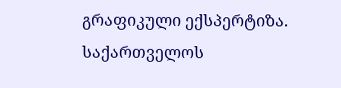გრაფიკული ექსპერტიზა. საქართველოს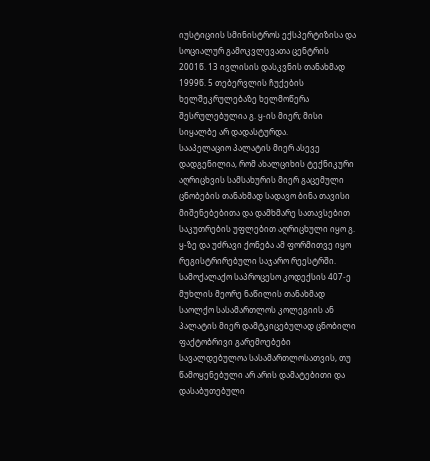იუსტიციის სმინისტროს ექსპერტიზისა და სოციალურ გამოკვლევათა ცენტრის 2001წ. 13 ივლისის დასკვნის თანახმად 1999წ. 5 თებერვლის ჩუქების ხელშეკრულებაზე ხელმოწერა შესრულებულია გ. ყ-ის მიერ; მისი სიყალბე არ დადასტურდა.
სააპელაციო პალატის მიერ ასევე დადგენილია, რომ ახალციხის ტექნიკური აღრიცხვის სამსახურის მიერ გაცემული ცნობების თანახმად სადავო ბინა თავისი მიშენებებითა და დამხმარე სათავსებით საკუთრების უფლებით აღრიცხული იყო გ. ყ-ზე და უძრავი ქონება ამ ფორმითვე იყო რეგისტრირებული საჯარო რეესტრში.
სამოქალაქო საპროცესო კოდექსის 407-ე მუხლის მეორე ნაწილის თანახმად საოლქო სასამართლოს კოლეგიის ან პალატის მიერ დამტკიცებულად ცნობილი ფაქტობრივი გარემოებები სავალდებულოა სასამართლოსათვის, თუ წამოყენებული არ არის დამატებითი და დასაბუთებული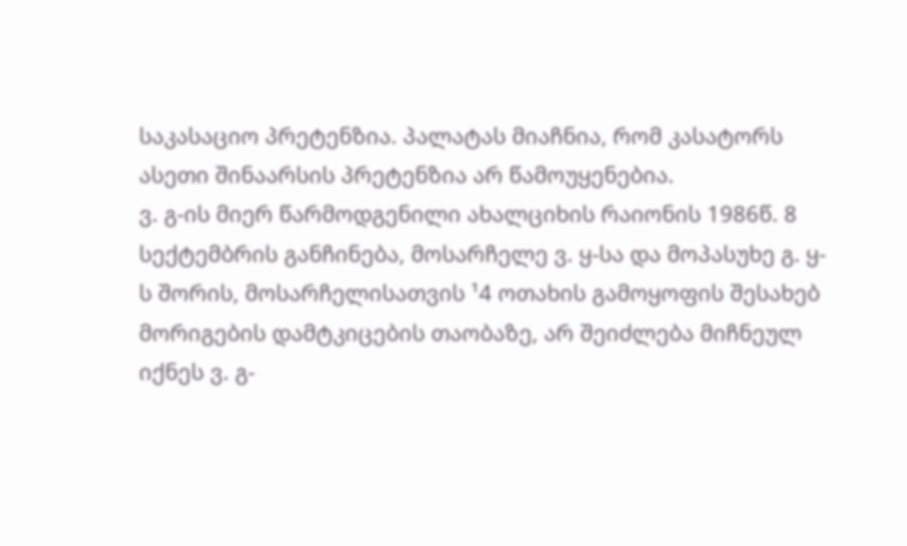საკასაციო პრეტენზია. პალატას მიაჩნია, რომ კასატორს ასეთი შინაარსის პრეტენზია არ წამოუყენებია.
ვ. გ-ის მიერ წარმოდგენილი ახალციხის რაიონის 1986წ. 8 სექტემბრის განჩინება, მოსარჩელე ვ. ყ-სა და მოპასუხე გ. ყ-ს შორის, მოსარჩელისათვის ¹4 ოთახის გამოყოფის შესახებ მორიგების დამტკიცების თაობაზე, არ შეიძლება მიჩნეულ იქნეს ვ. გ-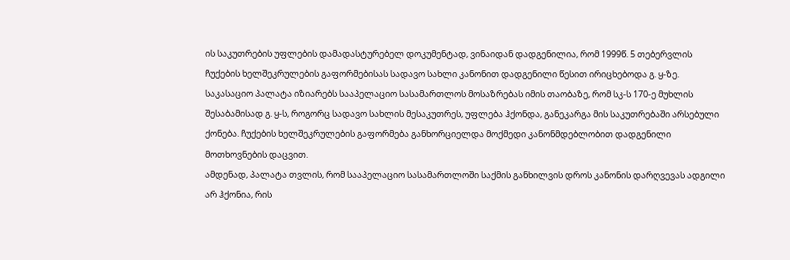ის საკუთრების უფლების დამადასტურებელ დოკუმენტად, ვინაიდან დადგენილია, რომ 1999წ. 5 თებერვლის ჩუქების ხელშეკრულების გაფორმებისას სადავო სახლი კანონით დადგენილი წესით ირიცხებოდა გ. ყ-ზე.
საკასაციო პალატა იზიარებს სააპელაციო სასამართლოს მოსაზრებას იმის თაობაზე, რომ სკ-ს 170-ე მუხლის შესაბამისად გ. ყ-ს, როგორც სადავო სახლის მესაკუთრეს, უფლება ჰქონდა, განეკარგა მის საკუთრებაში არსებული ქონება. ჩუქების ხელშეკრულების გაფორმება განხორციელდა მოქმედი კანონმდებლობით დადგენილი მოთხოვნების დაცვით.
ამდენად, პალატა თვლის, რომ სააპელაციო სასამართლოში საქმის განხილვის დროს კანონის დარღვევას ადგილი არ ჰქონია, რის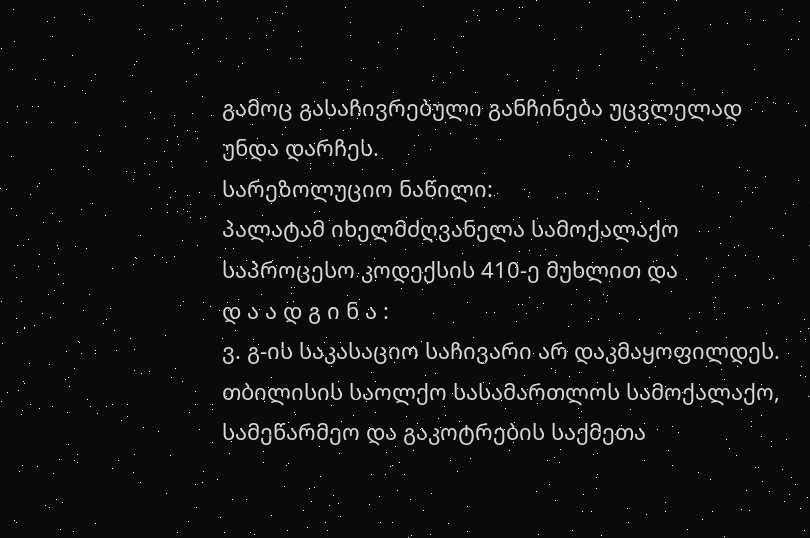გამოც გასაჩივრებული განჩინება უცვლელად უნდა დარჩეს.
სარეზოლუციო ნაწილი:
პალატამ იხელმძღვანელა სამოქალაქო საპროცესო კოდექსის 410-ე მუხლით და
დ ა ა დ გ ი ნ ა :
ვ. გ-ის საკასაციო საჩივარი არ დაკმაყოფილდეს.
თბილისის საოლქო სასამართლოს სამოქალაქო, სამეწარმეო და გაკოტრების საქმეთა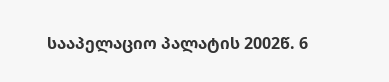სააპელაციო პალატის 2002წ. 6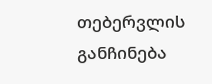თებერვლის განჩინება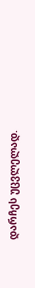დარჩეს უცვლელად.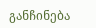განჩინება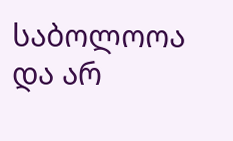საბოლოოა და არ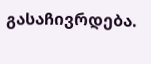გასაჩივრდება.